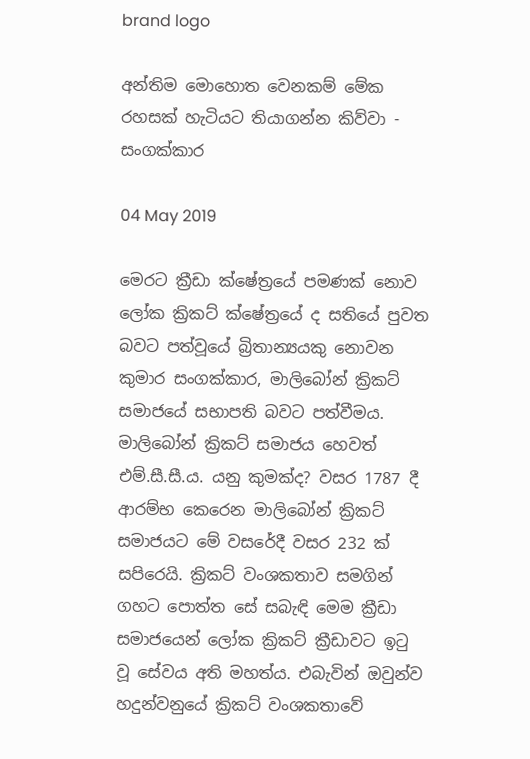brand logo

අන්තිම මොහොත වෙනකම් මේක රහසක් හැටියට තියාගන්න කිව්වා - සංගක්කාර

04 May 2019

මෙරට ක්‍රීඩා ක්ෂේත්‍රයේ පමණක් නොව ලෝක ක්‍රිකට් ක්ෂේත්‍රයේ ද සතියේ පුවත බවට පත්වූයේ බ්‍රිතාන්‍යයකු නොවන කුමාර සංගක්කාර, මාලිබෝන් ක්‍රිකට් සමාජයේ සභාපති බවට පත්වීමය. මාලිබෝන් ක්‍රිකට් සමාජය හෙවත් එම්.සී.සී.ය. යනු කුමක්ද? වසර 1787 දී ආරම්භ කෙරෙන මාලිබෝන් ක්‍රිකට් සමාජයට මේ වසරේදී වසර 232 ක් සපිරෙයි. ක්‍රිකට් වංශකතාව සමගින් ගහට පොත්ත සේ සබැඳි මෙම ක්‍රීඩා සමාජයෙන් ලෝක ක්‍රිකට් ක්‍රීඩාවට ඉටු වූ සේවය අති මහත්ය. එබැවින් ඔවුන්ව හදුන්වනුයේ ක්‍රිකට් වංශකතාවේ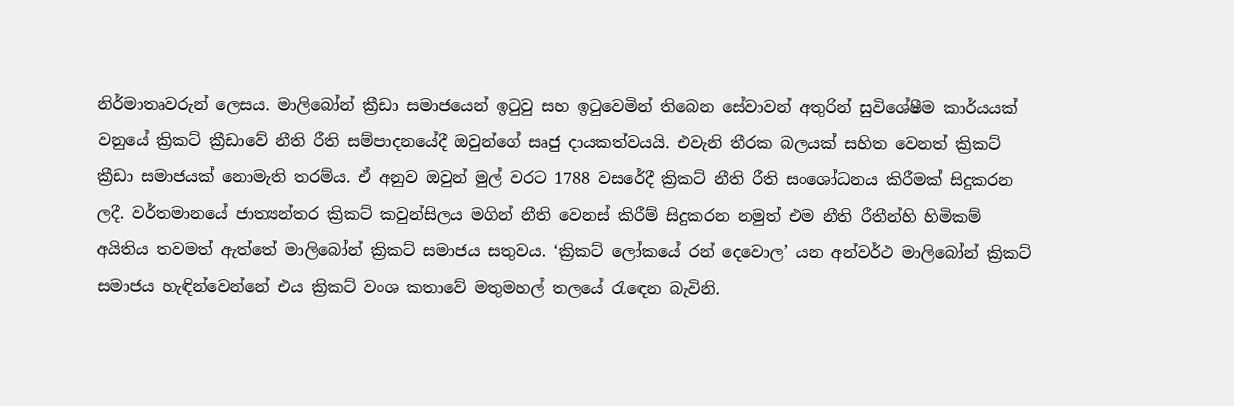නිර්මාතෘවරුන් ලෙසය. මාලිබෝන් ක්‍රීඩා සමාජයෙන් ඉටුවු සහ ඉටුවෙමින් තිබෙන සේවාවන් අතුරින් සුවිශේෂීම කාර්යයක් වනුයේ ක්‍රිකට් ක්‍රීඩාවේ නීති රීති සම්පාදනයේදී ඔවුන්ගේ සෘජු දායකත්වයයි. එවැනි තීරක බලයක් සහිත වෙනත් ක්‍රිකට් ක්‍රීඩා සමාජයක් නොමැති තරම්ය. ඒ අනුව ඔවුන් මුල් වරට 1788 වසරේදී ක්‍රිකට් නීති රීති සංශෝධනය කිරීමක් සිදුකරන ලදී. වර්තමානයේ ජාත්‍යන්තර ක්‍රිකට් කවුන්සිලය මගින් නීති වෙනස් කිරීම් සිදුකරන නමුත් එම නීති රීතීන්හි හිමිකම් අයිතිය තවමත් ඇත්තේ මාලිබෝන් ක්‍රිකට් සමාජය සතුවය. ‘ක්‍රිකට් ලෝකයේ රන් දෙවොල’ යන අන්වර්ථ මාලිබෝන් ක්‍රිකට් සමාජය හැඳින්වෙන්නේ එය ක්‍රිකට් වංශ කතාවේ මතුමහල් තලයේ රැඳෙන බැවිනි.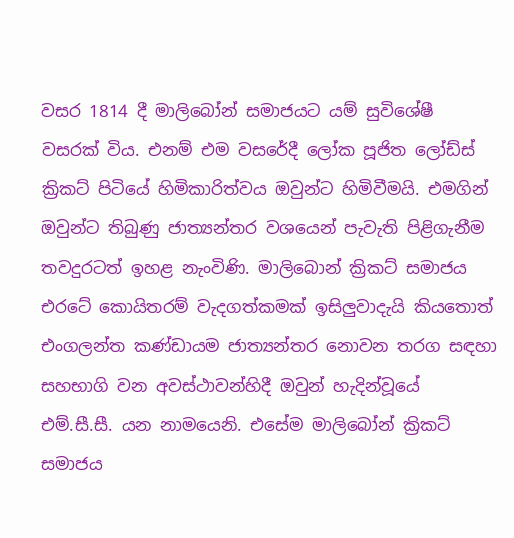වසර 1814 දී මාලිබෝන් සමාජයට යම් සුවිශේෂී වසරක් විය. එනම් එම වසරේදී ලෝක පූජිත ලෝඩ්ස් ක්‍රිකට් පිටියේ හිමිකාරිත්වය ඔවුන්ට හිමිවීමයි. එමගින් ඔවුන්ට තිබුණු ජාත්‍යන්තර වශයෙන් පැවැති පිළිගැනීම තවදුරටත් ඉහළ නැංවිණි. මාලිබොන් ක්‍රිකට් සමාජය එරටේ කොයිතරම් වැදගත්කමක් ඉසිලුවාදැයි කියතොත් එංගලන්ත කණ්ඩායම ජාත්‍යන්තර නොවන තරග සඳහා සහභාගි වන අවස්ථාවන්හිදී ඔවුන් හැදින්වූයේ එම්.සී.සී. යන නාමයෙනි. එසේම මාලිබෝන් ක්‍රිකට් සමාජය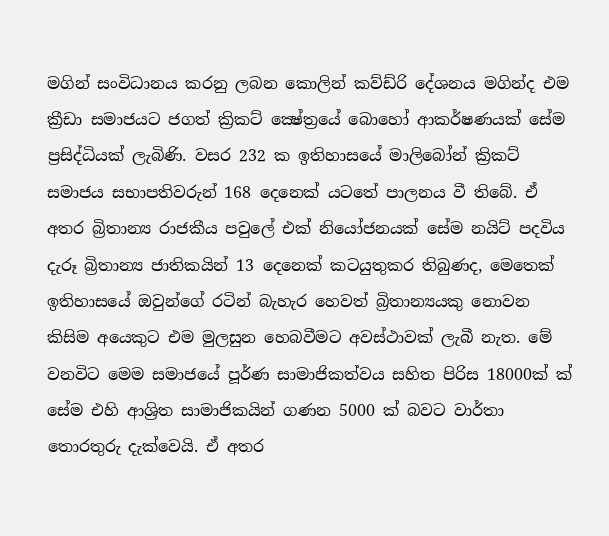මගින් සංවිධානය කරනු ලබන කොලින් කව්ඩ්රි දේශනය මගින්ද එම ක්‍රීඩා සමාජයට ජගත් ක්‍රිකට් ක්‍ෂේත්‍රයේ බොහෝ ආකර්ෂණයක් සේම ප්‍රසිද්ධියක් ලැබිණි. වසර 232 ක ඉතිහාසයේ මාලිබෝන් ක්‍රිකට් සමාජය සභාපතිවරුන් 168 දෙනෙක් යටතේ පාලනය වී තිබේ. ඒ අතර බ්‍රිතාන්‍ය රාජකීය පවුලේ එක් නියෝජනයක් සේම නයිට් පදවිය දැරූ බ්‍රිතාන්‍ය ජාතිකයින් 13 දෙනෙක් කටයුතුකර තිබුණද, මෙතෙක් ඉතිහාසයේ ඔවුන්ගේ රටින් බැහැර හෙවත් බ්‍රිතාන්‍යයකු නොවන කිසිම අයෙකුට එම මුලසුන හෙබවීමට අවස්ථාවක් ලැබී නැත. මේ වනවිට මෙම සමාජයේ පූර්ණ සාමාජිකත්වය සහිත පිරිස 18000ක් ක් සේම එහි ආශ්‍රිත සාමාජිකයින් ගණන 5000 ක් බවට වාර්තා තොරතුරු දැක්වෙයි. ඒ අතර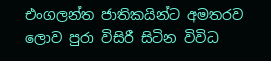එංගලන්ත ජාතිකයින්ට අමතරව ලොව පුරා විසිරී සිටින විවිධ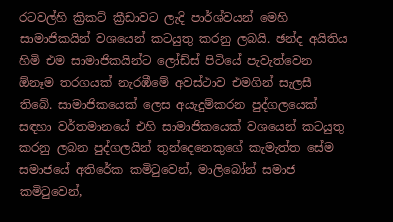රටවල්හි ක්‍රිකට් ක්‍රීඩාවට ලැදි පාර්ශ්වයන් මෙහි සාමාජිකයින් වශයෙන් කටයුතු කරනු ලබයි. ඡන්ද අයිතිය හිමි එම සාමාජිකයින්ට ලෝඩ්ස් පිටියේ පැවැත්වෙන ඕනෑම තරගයක් නැරඹීමේ අවස්ථාව එමගින් සැලසී තිබේ. සාමාජිකයෙක් ලෙස අයැදුම්කරන පුද්ගලයෙක් සඳහා වර්තමානයේ එහි සාමාජිකයෙක් වශයෙන් කටයුතු කරනු ලබන පුද්ගලයින් තුන්දෙනෙකුගේ කැමැත්ත සේම සමාජයේ අතිරේක කමිටුවෙන්, මාලිබෝන් සමාජ කමිටුවෙන්,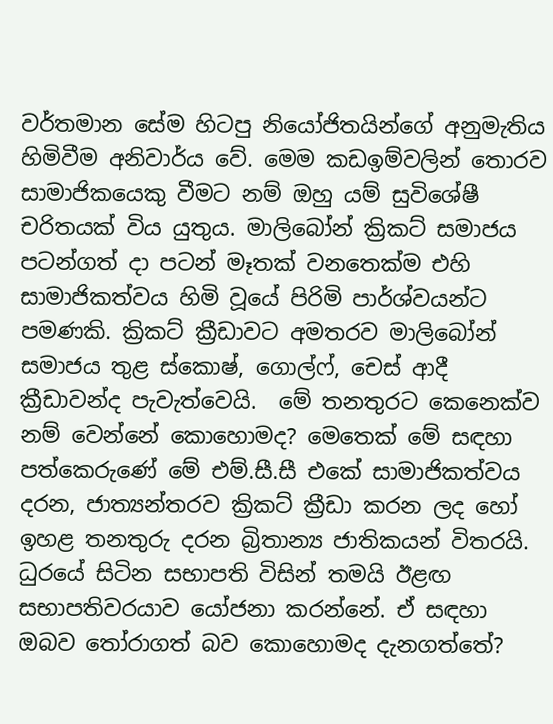වර්තමාන සේම හිටපු නියෝජිතයින්ගේ අනුමැතිය හිමිවීම අනිවාර්ය වේ. මෙම කඩඉම්වලින් තොරව සාමාජිකයෙකු වීමට නම් ඔහු යම් සුවිශේෂී චරිතයක් විය යුතුය. මාලිබෝන් ක්‍රිකට් සමාජය පටන්ගත් දා පටන් මෑතක් වනතෙක්ම එහි සාමාජිකත්වය හිමි වූයේ පිරිමි පාර්ශ්වයන්ට පමණකි. ක්‍රිකට් ක්‍රීඩාවට අමතරව මාලිබෝන් සමාජය තුළ ස්කොෂ්, ගොල්ෆ්, චෙස් ආදී ක්‍රීඩාවන්ද පැවැත්වෙයි.  මේ තනතුරට කෙනෙක්ව නම් වෙන්නේ කොහොමද? මෙතෙක් මේ සඳහා පත්කෙරුණේ මේ එම්.සී.සී එකේ සාමාජිකත්වය දරන, ජාත්‍යන්තරව ක්‍රිකට් ක්‍රීඩා කරන ලද හෝ ඉහළ තනතුරු දරන බ්‍රිතාන්‍ය ජාතිකයන් විතරයි. ධුරයේ සිටින සභාපති විසින් තමයි ඊළඟ සභාපතිවරයාව යෝජනා කරන්නේ. ඒ සඳහා ඔබව තෝරාගත් බව කොහොමද දැනගත්තේ?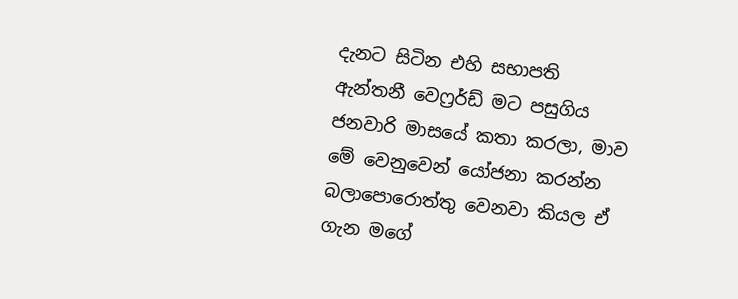දැනට සිටින එහි සභාපති ඇන්තනී වෙෆ්‍රර්ඩ් මට පසුගිය ජනවාරි මාසයේ කතා කරලා, මාව මේ වෙනුවෙන් යෝජනා කරන්න බලාපොරොත්තු වෙනවා කියල ඒ ගැන මගේ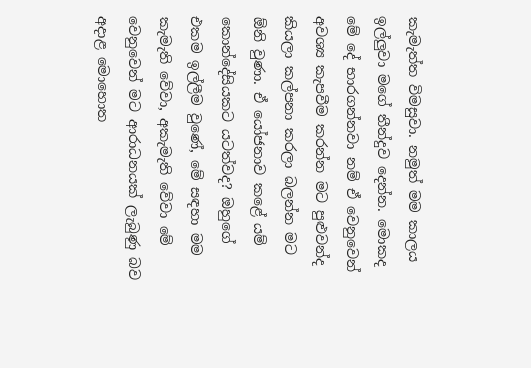කැමැත්ත විමසුවා. නමුත් මම කාලය ඉල්ලුවා මගේ තීන්දුව දෙන්න. මොකද මේ දේ භාරගන්නවා නම් ඒ වෙනුවෙන් අවශ්‍ය කැපවීම කරන්න මට පුළුවන්ද කියලා කල්පනා කරලා බලන්න මට ඕනි වුණා. ඒ යෝජනාව කළේ යම් කොන්දේසියකට යටත්වද? ඔහුගේ එකම ඉල්ලීම වුණේ, මේ සඳහා මම කැමැති වේවා, අකැමැති වේවා මේ වෙනුවෙන් මට ආරාධනයක් ලැබුණු බව අදාළ මොහොත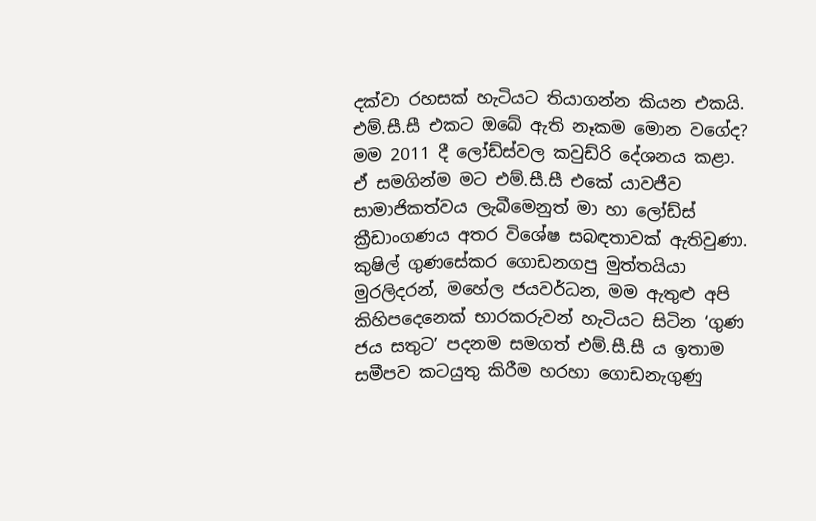දක්වා රහසක් හැටියට තියාගන්න කියන එකයි. එම්.සී.සී එකට ඔබේ ඇති නෑකම මොන වගේද? මම 2011 දී ලෝඩ්ස්වල කවුඩ්රි දේශනය කළා. ඒ සමගින්ම මට එම්.සී.සී එකේ යාවජීව සාමාජිකත්වය ලැබීමෙනුත් මා හා ලෝඩ්ස් ක්‍රීඩාංගණය අතර විශේෂ සබඳතාවක් ඇතිවුණා. කුෂිල් ගුණසේකර ගොඩනගපු මුත්තයියා මුරලිදරන්, මහේල ජයවර්ධන, මම ඇතුළු අපි කිහිපදෙනෙක් භාරකරුවන් හැටියට සිටින ‘ගුණ ජය සතුට’ පදනම සමගත් එම්.සී.සී ය ඉතාම සමීපව කටයුතු කිරීම හරහා ගොඩනැගුණු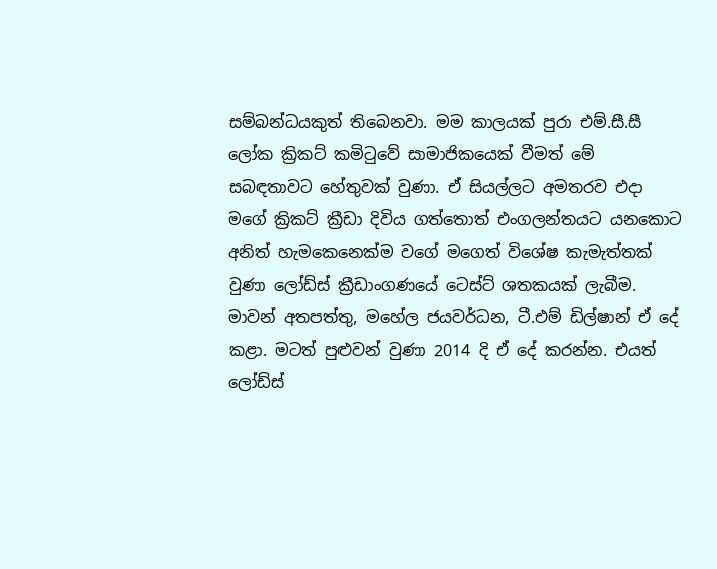සම්බන්ධයකුත් තිබෙනවා. මම කාලයක් පුරා එම්.සී.සී ලෝක ක්‍රිකට් කමිටුවේ සාමාජිකයෙක් වීමත් මේ සබඳතාවට හේතුවක් වුණා. ඒ සියල්ලට අමතරව එදා මගේ ක්‍රිකට් ක්‍රීඩා දිවිය ගත්තොත් එංගලන්තයට යනකොට අනිත් හැමකෙනෙක්ම වගේ මගෙත් විශේෂ කැමැත්තක් වුණා ලෝඩ්ස් ක්‍රීඩාංගණයේ ටෙස්ට් ශතකයක් ලැබීම. මාවන් අතපත්තු, මහේල ජයවර්ධන, ටී.එම් ඩිල්ෂාන් ඒ දේ කළා. මටත් පුළුවන් වුණා 2014 දි ඒ දේ කරන්න. එයත් ලෝඩ්ස්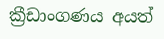ක්‍රීඩාංගණය අයත්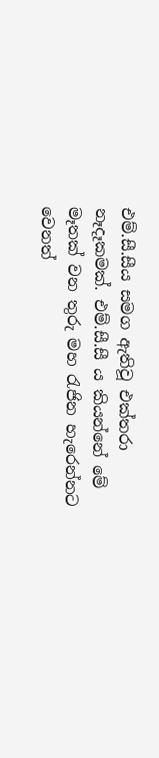එම්.සී.සීය සමග ඇතිවූ එක්තරා නෑදෑකමක්. එම්.සී.සී ය කියන්නේ මේ මෑතක් වන තුරු මහ රැජින හැරෙන්නට වෙනත්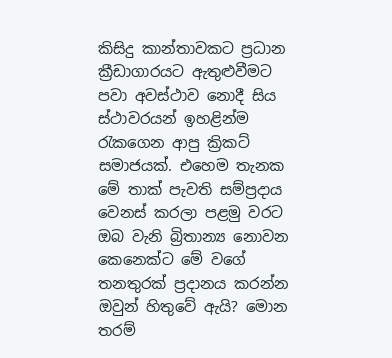කිසිදු කාන්තාවකට ප්‍රධාන ක්‍රීඩාගාරයට ඇතුළුවීමට පවා අවස්ථාව නොදී සිය ස්ථාවරයන් ඉහළින්ම රැකගෙන ආපු ක්‍රිකට් සමාජයක්. එහෙම තැනක මේ තාක් පැවති සම්ප්‍රදාය වෙනස් කරලා පළමු වරට ඔබ වැනි බ්‍රිතාන්‍ය නොවන කෙනෙක්ට මේ වගේ තනතුරක් ප්‍රදානය කරන්න ඔවුන් හිතුවේ ඇයි? මොන තරම්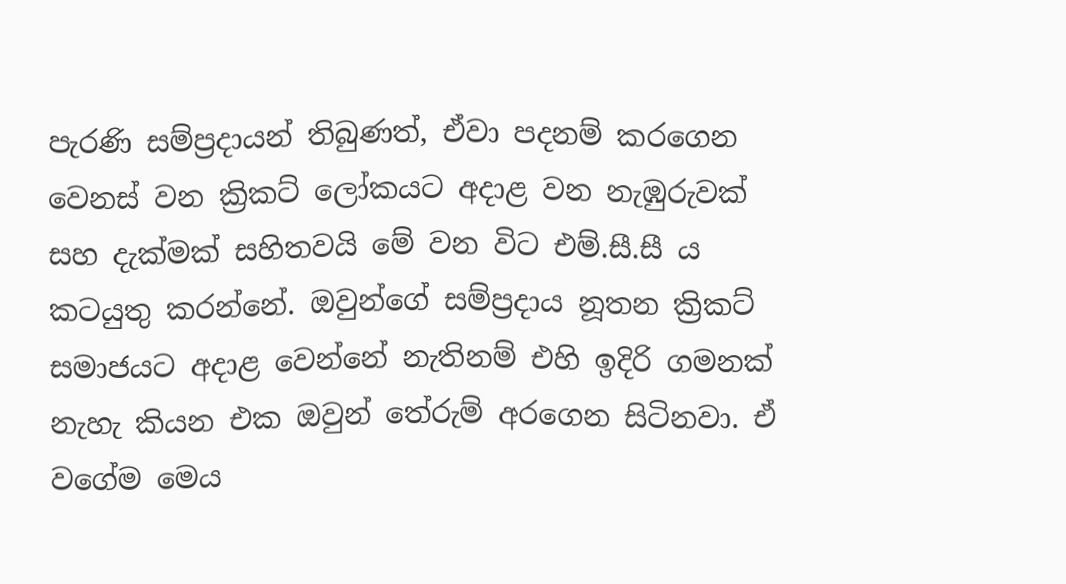පැරණි සම්ප්‍රදායන් තිබුණත්, ඒවා පදනම් කරගෙන වෙනස් වන ක්‍රිකට් ලෝකයට අදාළ වන නැඹුරුවක් සහ දැක්මක් සහිතවයි මේ වන විට එම්.සී.සී ය කටයුතු කරන්නේ. ඔවුන්ගේ සම්ප්‍රදාය නූතන ක්‍රිකට් සමාජයට අදාළ වෙන්නේ නැතිනම් එහි ඉදිරි ගමනක් නැහැ කියන එක ඔවුන් තේරුම් අරගෙන සිටිනවා. ඒ වගේම මෙය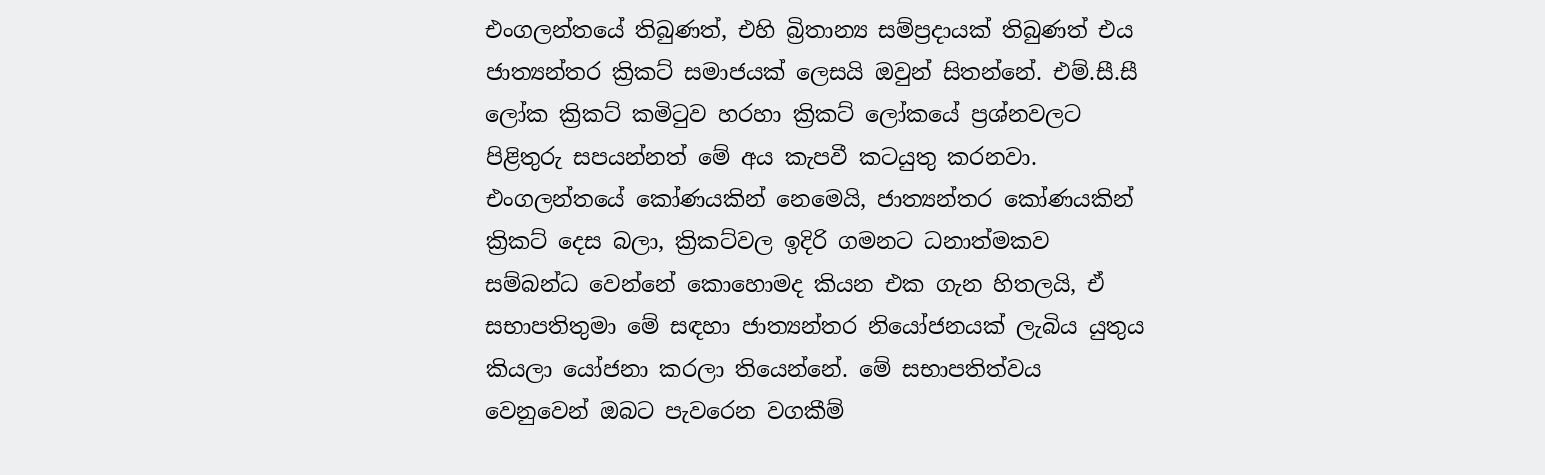එංගලන්තයේ තිබුණත්, එහි බ්‍රිතාන්‍ය සම්ප්‍රදායක් තිබුණත් එය ජාත්‍යන්තර ක්‍රිකට් සමාජයක් ලෙසයි ඔවුන් සිතන්නේ. එම්.සී.සී ලෝක ක්‍රිකට් කමිටුව හරහා ක්‍රිකට් ලෝකයේ ප්‍රශ්නවලට පිළිතුරු සපයන්නත් මේ අය කැපවී කටයුතු කරනවා. එංගලන්තයේ කෝණයකින් නෙමෙයි, ජාත්‍යන්තර කෝණයකින් ක්‍රිකට් දෙස බලා, ක්‍රිකට්වල ඉදිරි ගමනට ධනාත්මකව සම්බන්ධ වෙන්නේ කොහොමද කියන එක ගැන හිතලයි, ඒ සභාපතිතුමා මේ සඳහා ජාත්‍යන්තර නියෝජනයක් ලැබිය යුතුය කියලා යෝජනා කරලා තියෙන්නේ. මේ සභාපතිත්වය වෙනුවෙන් ඔබට පැවරෙන වගකීම්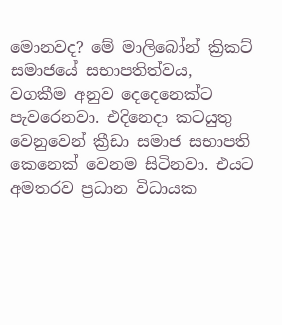මොනවද? මේ මාලිබෝන් ක්‍රිකට් සමාජයේ සභාපතිත්වය, වගකීම අනුව දෙදෙනෙක්ට පැවරෙනවා. එදිනෙදා කටයුතු වෙනුවෙන් ක්‍රීඩා සමාජ සභාපති කෙනෙක් වෙනම සිටිනවා. එයට අමතරව ප්‍රධාන විධායක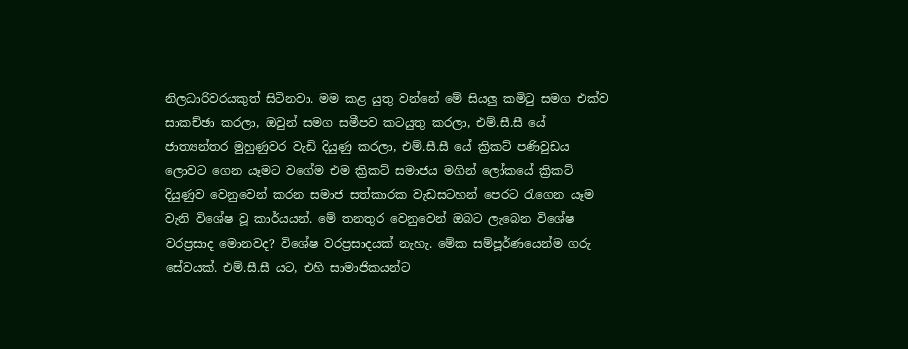නිලධාරිවරයකුත් සිටිනවා. මම කළ යුතු වන්නේ මේ සියලු කමිටු සමග එක්ව සාකච්ඡා කරලා, ඔවුන් සමග සමීපව කටයුතු කරලා, එම්.සී.සී යේ ජාත්‍යන්තර මුහුණුවර වැඩි දියුණු කරලා, එම්.සී.සී යේ ක්‍රිකට් පණිවුඩය ලොවට ගෙන යෑමට වගේම එම ක්‍රිකට් සමාජය මගින් ලෝකයේ ක්‍රිකට් දියුණුව වෙනුවෙන් කරන සමාජ සත්කාරක වැඩසටහන් පෙරට රැගෙන යෑම වැනි විශේෂ වූ කාර්යයන්. මේ තනතුර වෙනුවෙන් ඔබට ලැබෙන විශේෂ වරප්‍රසාද මොනවද? විශේෂ වරප්‍රසාදයක් නැහැ. මේක සම්පූර්ණයෙන්ම ගරු සේවයක්. එම්.සී.සී යට, එහි සාමාජිකයන්ට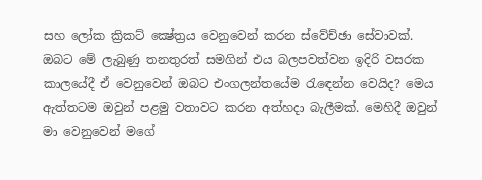සහ ලෝක ක්‍රිකට් ක්‍ෂේත්‍රය වෙනුවෙන් කරන ස්වේච්ඡා සේවාවක්. ඔබට මේ ලැබුණු තනතුරත් සමගින් එය බලපවත්වන ඉදිරි වසරක කාලයේදී ඒ වෙනුවෙන් ඔබට එංගලන්තයේම රැඳෙන්න වෙයිද? මෙය ඇත්තටම ඔවුන් පළමු වතාවට කරන අත්හදා බැලීමක්. මෙහිදී ඔවුන් මා වෙනුවෙන් මගේ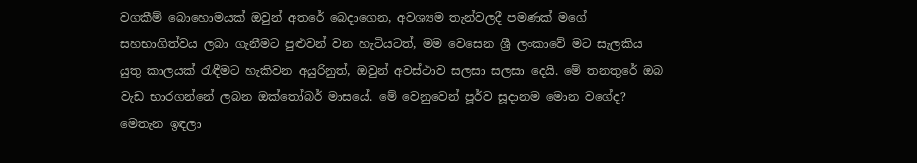වගකීම් බොහොමයක් ඔවුන් අතරේ බෙදාගෙන, අවශ්‍යම තැන්වලදී පමණක් මගේ සහභාගිත්වය ලබා ගැනීමට පුළුවන් වන හැටියටත්, මම වෙසෙන ශ්‍රී ලංකාවේ මට සැලකිය යුතු කාලයක් රැඳීමට හැකිවන අයුරිනුත්, ඔවුන් අවස්ථාව සලසා සලසා දෙයි. මේ තනතුරේ ඔබ වැඩ භාරගන්නේ ලබන ඔක්තෝබර් මාසයේ. මේ වෙනුවෙන් පූර්ව සූදානම මොන වගේද? මෙතැන ඉඳලා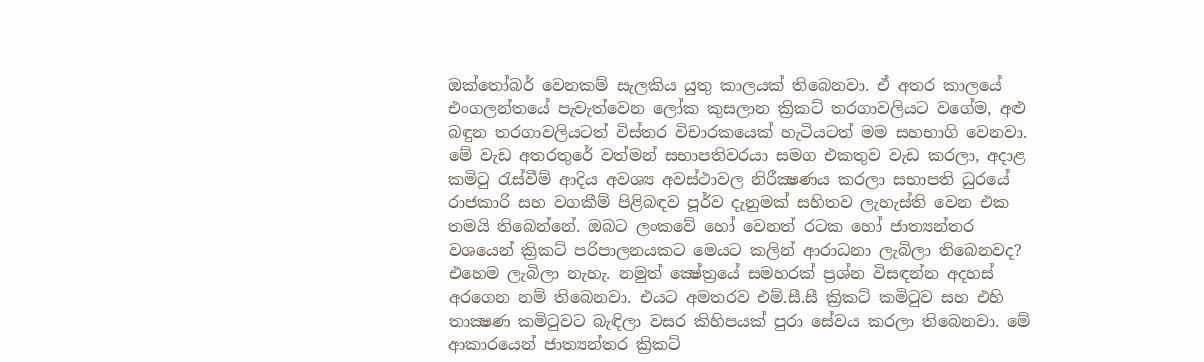ඔක්තෝබර් වෙනකම් සැලකිය යුතු කාලයක් තිබෙනවා. ඒ අතර කාලයේ එංගලන්තයේ පැවැත්වෙන ලෝක කුසලාන ක්‍රිකට් තරගාවලියට වගේම, අළු බඳුන තරගාවලියටත් විස්තර විචාරකයෙක් හැටියටත් මම සහභාගි වෙනවා. මේ වැඩ අතරතුරේ වත්මන් සභාපතිවරයා සමග එකතුව වැඩ කරලා, අදාළ කමිටු රැස්වීම් ආදිය අවශ්‍ය අවස්ථාවල නිරීක්‍ෂණය කරලා සභාපති ධුරයේ රාජකාරි සහ වගකීම් පිළිබඳව පූර්ව දැනුමක් සහිතව ලැහැස්ති වෙන එක තමයි තිබෙන්නේ. ඔබට ලංකවේ හෝ වෙනත් රටක හෝ ජාත්‍යන්තර වශයෙන් ක්‍රිකට් පරිපාලනයකට මෙයට කලින් ආරාධනා ලැබිලා තිබෙනවද? එහෙම ලැබිලා නැහැ. නමුත් ක්‍ෂේත්‍රයේ සමහරක් ප්‍රශ්න විසඳන්න අදහස් අරගෙන නම් තිබෙනවා. එයට අමතරව එම්.සී.සී ක්‍රිකට් කමිටුව සහ එහි තාක්‍ෂණ කමිටුවට බැඳිලා වසර කිහිපයක් පුරා සේවය කරලා තිබෙනවා. මේ ආකාරයෙන් ජාත්‍යන්තර ක්‍රිකට්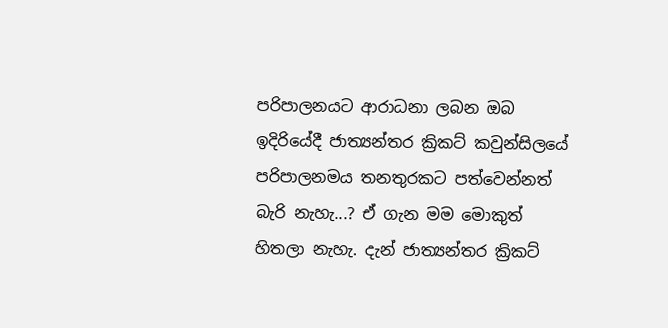පරිපාලනයට ආරාධනා ලබන ඔබ ඉදිරියේදී ජාත්‍යන්තර ක්‍රිකට් කවුන්සිලයේ පරිපාලනමය තනතුරකට පත්වෙන්නත් බැරි නැහැ...? ඒ ගැන මම මොකුත් හිතලා නැහැ. දැන් ජාත්‍යන්තර ක්‍රිකට්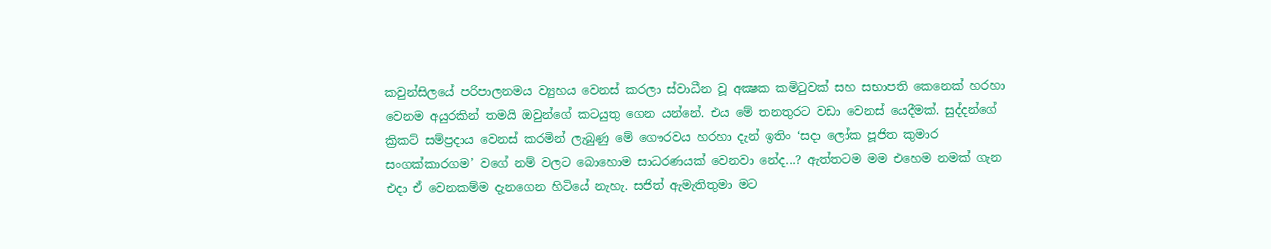කවුන්සිලයේ පරිපාලනමය ව්‍යුහය වෙනස් කරලා ස්වාධීන වූ අක්‍ෂක කමිටුවක් සහ සභාපති කෙනෙක් හරහා වෙනම අයුරකින් තමයි ඔවුන්ගේ කටයුතු ගෙන යන්නේ. එය මේ තනතුරට වඩා වෙනස් යෙදීමක්. සුද්දන්ගේ ක්‍රිකට් සම්ප්‍රදාය වෙනස් කරමින් ලැබුණු මේ ගෞරවය හරහා දැන් ඉතිං ‘සදා ලෝක පූජිත කුමාර සංගක්කාරගම’ වගේ නම් වලට බොහොම සාධරණයක් වෙනවා නේද...? ඇත්තටම මම එහෙම නමක් ගැන එදා ඒ වෙනකම්ම දැනගෙන හිටියේ නැහැ. සජිත් ඇමැතිතුමා මට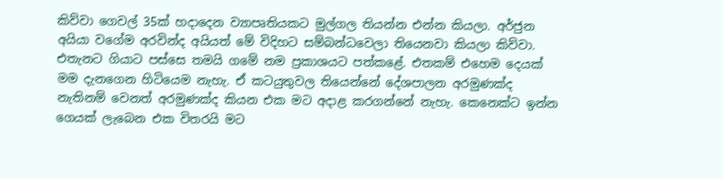කිව්වා ගෙවල් 35ක් හදාදෙන ව්‍යාපෘතියකට මුල්ගල තියන්න එන්න කියලා. අර්ජුන අයියා වගේම අරවින්ද අයියත් මේ විදිහට සම්බන්ධවෙලා තියෙනවා කියලා කිව්වා. එතැනට ගියාට පස්සෙ තමයි ගමේ නම ප්‍රකාශයට පත්කළේ. එතකම් එහෙම දෙයක් මම දැනගෙන හිටියෙම නැහැ. ඒ කටයුතුවල තියෙන්නේ දේශපාලන අරමුණක්ද නැතිනම් වෙනත් අරමුණක්ද කියන එක මට අදාළ කරගන්නේ නැහැ. කෙනෙක්ට ඉන්න ගෙයක් ලැබෙන එක විතරයි මට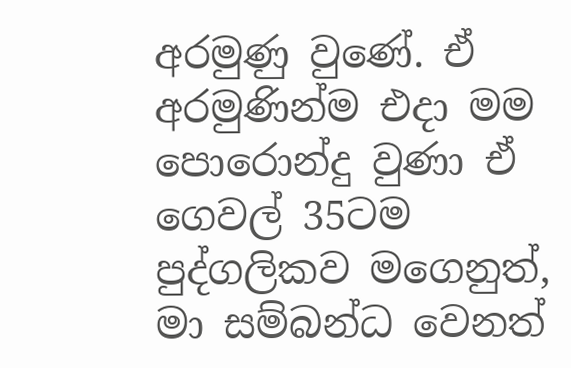අරමුණු වුණේ. ඒ අරමුණින්ම එදා මම පොරොන්දු වුණා ඒ ගෙවල් 35ටම පුද්ගලිකව මගෙනුත්, මා සම්බන්ධ වෙනත්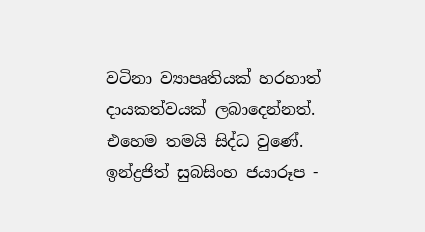වටිනා ව්‍යාපෘතියක් හරහාත් දායකත්වයක් ලබාදෙන්නත්. එහෙම තමයි සිද්ධ වුණේ. ඉන්ද්‍රජිත් සුබසිංහ ජයාරූප -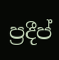ප්‍රදීප්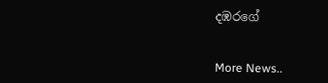දඹරගේ


More News..